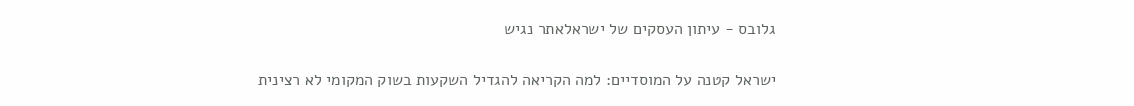גלובס - עיתון העסקים של ישראלאתר נגיש

ישראל קטנה על המוסדיים: למה הקריאה להגדיל השקעות בשוק המקומי לא רצינית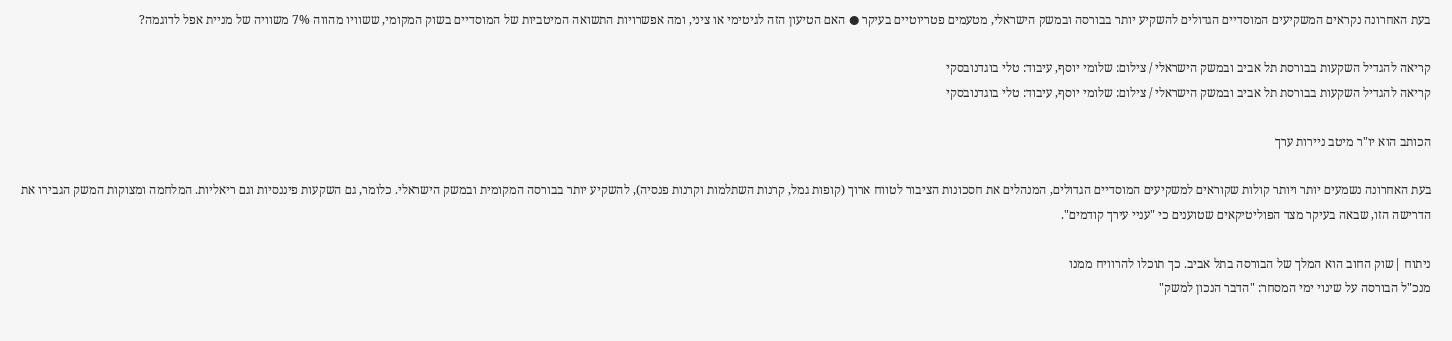בעת האחרונה נקראים המשקיעים המוסדיים הגדולים להשקיע יותר בבורסה ובמשק הישראלי, מטעמים פטריוטיים בעיקר ● האם הטיעון הזה לגיטימי או ציני, ומה אפשרויות התשואה המיטביות של המוסדיים בשוק המקומי, ששוויו מהווה 7% משוויה של מניית אפל לדוגמה?

קריאה להגדיל השקעות בבורסת תל אביב ובמשק הישראלי / צילום: שלומי יוסף, עיבוד: טלי בוגדנובסקי
קריאה להגדיל השקעות בבורסת תל אביב ובמשק הישראלי / צילום: שלומי יוסף, עיבוד: טלי בוגדנובסקי

הכותב הוא יו"ר מיטב ניירות ערך

בעת האחרונה נשמעים יותר ויותר קולות שקוראים למשקיעים המוסדיים הגדולים, המנהלים את חסכונות הציבור לטווח ארוך (קופות גמל, קרנות השתלמות וקרנות פנסיה), להשקיע יותר בבורסה המקומית ובמשק הישראלי. כלומר, גם השקעות פיננסיות וגם ריאליות. המלחמה ומצוקות המשק הגבירו את הדרישה הזו, שבאה בעיקר מצד הפוליטיקאים שטוענים כי "עניי עירך קודמים".

ניתוח |שוק החוב הוא המלך של הבורסה בתל אביב. כך תוכלו להרוויח ממנו
מנכ"ל הבורסה על שינוי ימי המסחר: "הדבר הנכון למשק"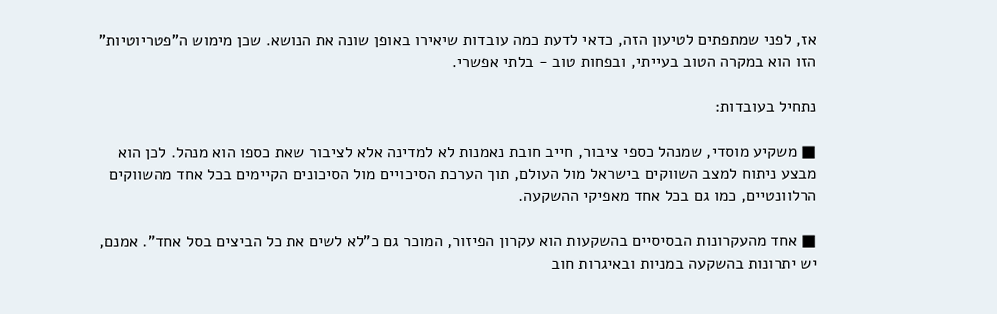אז, לפני שמתפתים לטיעון הזה, כדאי לדעת כמה עובדות שיאירו באופן שונה את הנושא. שכן מימוש ה"פטריוטיות" הזו הוא במקרה הטוב בעייתי, ובפחות טוב - בלתי אפשרי.

נתחיל בעובדות:

■ משקיע מוסדי, שמנהל כספי ציבור, חייב חובת נאמנות לא למדינה אלא לציבור שאת כספו הוא מנהל. לכן הוא מבצע ניתוח למצב השווקים בישראל מול העולם, תוך הערכת הסיכויים מול הסיכונים הקיימים בכל אחד מהשווקים הרלוונטיים, כמו גם בכל אחד מאפיקי ההשקעה.

■ אחד מהעקרונות הבסיסיים בהשקעות הוא עקרון הפיזור, המוכר גם כ"לא לשים את כל הביצים בסל אחד". אמנם, יש יתרונות בהשקעה במניות ובאיגרות חוב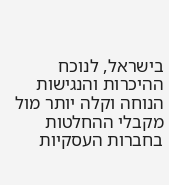בישראל, לנוכח ההיכרות והנגישות הנוחה וקלה יותר מול מקבלי ההחלטות בחברות העסקיות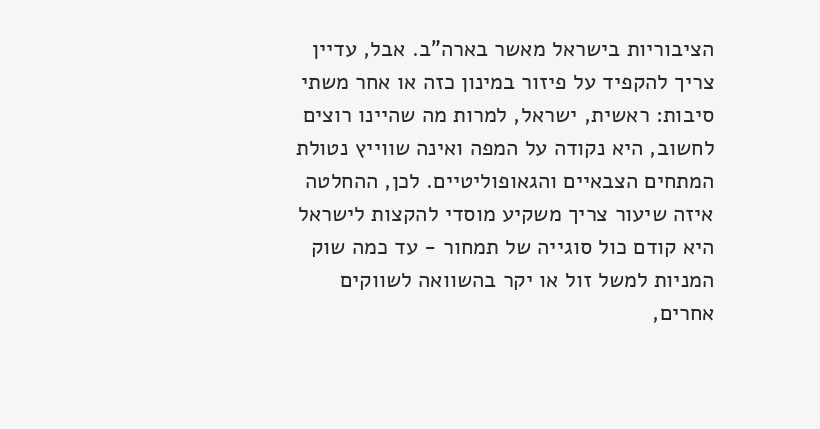הציבוריות בישראל מאשר בארה"ב. אבל, עדיין צריך להקפיד על פיזור במינון כזה או אחר משתי סיבות: ראשית, ישראל, למרות מה שהיינו רוצים לחשוב, היא נקודה על המפה ואינה שווייץ נטולת המתחים הצבאיים והגאופוליטיים. לכן, ההחלטה איזה שיעור צריך משקיע מוסדי להקצות לישראל היא קודם כול סוגייה של תמחור - עד כמה שוק המניות למשל זול או יקר בהשוואה לשווקים אחרים,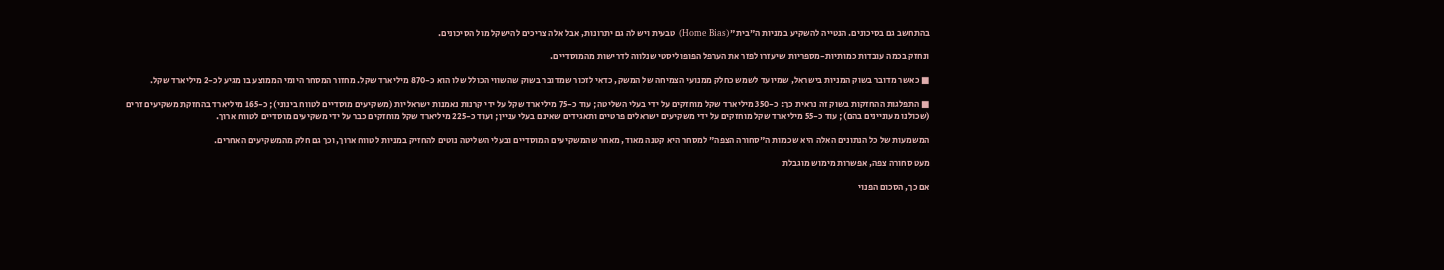בהתחשב גם בסיכונים. הנטייה להשקיע במניות ה"בית" (Home Bias) טבעית ויש לה גם יתרונות, אבל אלה צריכים להישקל מול הסיכונים.

ונחזק בכמה עובדות כמותיות-מספריות שיעזרו לפזר את הערפל הפופוליסטי שנלווה לדרישות מהמוסדיים.

■ כאשר מדובר בשוק המניות בישראל, שמיועד לשמש כחלק ממנועי הצמיחה של המשק, כדאי לזכור שמדובר בשוק שהשווי הכולל שלו הוא כ-870 מיליארד שקל. מחזור המסחר היומי הממוצע בו מגיע לכ-2 מיליארד שקל.

■ התפלגות ההחזקות בשוק זה נראית כך: כ-350 מיליארד שקל מוחזקים על ידי בעלי השליטה; עוד כ-75 מיליארד שקל על ידי קרנות נאמנות ישראליות (משקיעים מוסדיים לטווח בינוני); כ-165 מיליארד בהחזקת משקיעים זרים (שכולנו מעוניינים בהם); עוד כ-55 מיליארד שקל מוחזקים על ידי משקיעים ישראלים פרטיים ותאגידים שאינם בעלי עניין; ועוד כ-225 מיליארד שקל מוחזקים כבר על ידי משקיעים מוסדיים לטווח ארוך.

המשמעות של כל הנתונים האלה היא שכמות ה"סחורה הצפה" למסחר היא קטנה מאוד, מאחר שהמשקיעים המוסדיים ובעלי השליטה נוטים להחזיק במניות לטווח ארוך, וכך גם חלק מהמשקיעים האחרים.

מעט סחורה צפה, אפשרות מימוש מוגבלת

אם כך, הסכום הפנוי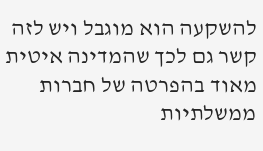להשקעה הוא מוגבל ויש לזה קשר גם לכך שהמדינה איטית מאוד בהפרטה של חברות ממשלתיות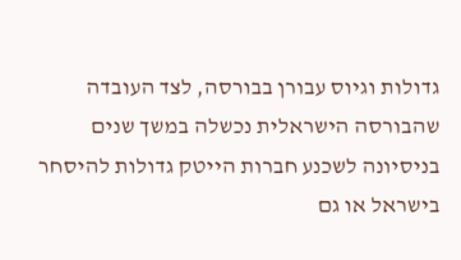גדולות וגיוס עבורן בבורסה, לצד העובדה שהבורסה הישראלית נכשלה במשך שנים בניסיונה לשכנע חברות הייטק גדולות להיסחר בישראל או גם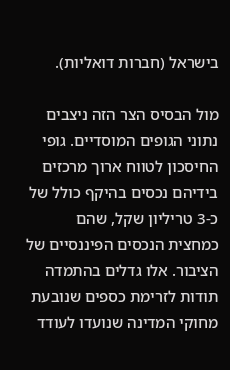בישראל (חברות דואליות).

מול הבסיס הצר הזה ניצבים נתוני הגופים המוסדיים. גופי החיסכון לטווח ארוך מרכזים בידיהם נכסים בהיקף כולל של כ-3 טריליון שקל, שהם כמחצית הנכסים הפיננסיים של הציבור. אלו גדלים בהתמדה תודות לזרימת כספים שנובעת מחוקי המדינה שנועדו לעודד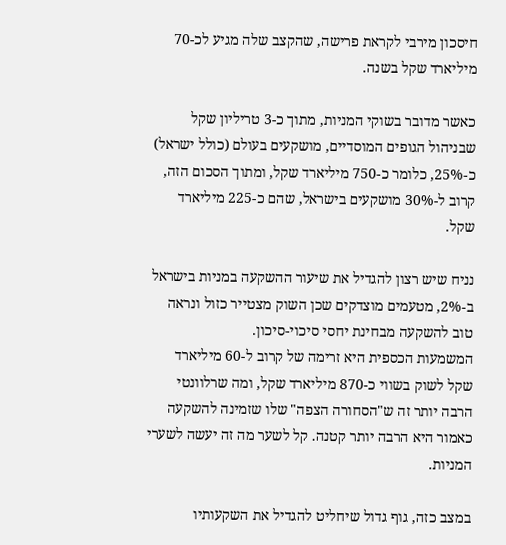חיסכון מירבי לקראת פרישה, שהקצב שלה מגיע לכ-70 מיליארד שקל בשנה.

כאשר מדובר בשוקי המניות, מתוך כ-3 טריליון שקל שבניהול הגופים המוסדיים, מושקעים בעולם (כולל ישראל) כ-25%, כלומר כ-750 מיליארד שקל, ומתוך הסכום הזה, קרוב ל-30% מושקעים בישראל, שהם כ-225 מיליארד שקל.

נניח שיש רצון להגדיל את שיעור ההשקעה במניות בישראל ב-2%, מטעמים מוצדקים שכן השוק מצטייר כזול ונראה טוב להשקעה מבחינת יחסי סיכוי-סיכון.
המשמעות הכספית היא זרימה של קרוב ל-60 מיליארד שקל לשוק בשווי כ-870 מיליארד שקל, ומה שרלוונטי הרבה יותר זה ש"הסחורה הצפה" שלו שזמינה להשקעה כאמור היא הרבה יותר קטנה. קל לשער מה זה יעשה לשערי המניות.

במצב כזה, גוף גדול שיחליט להגדיל את השקעותיו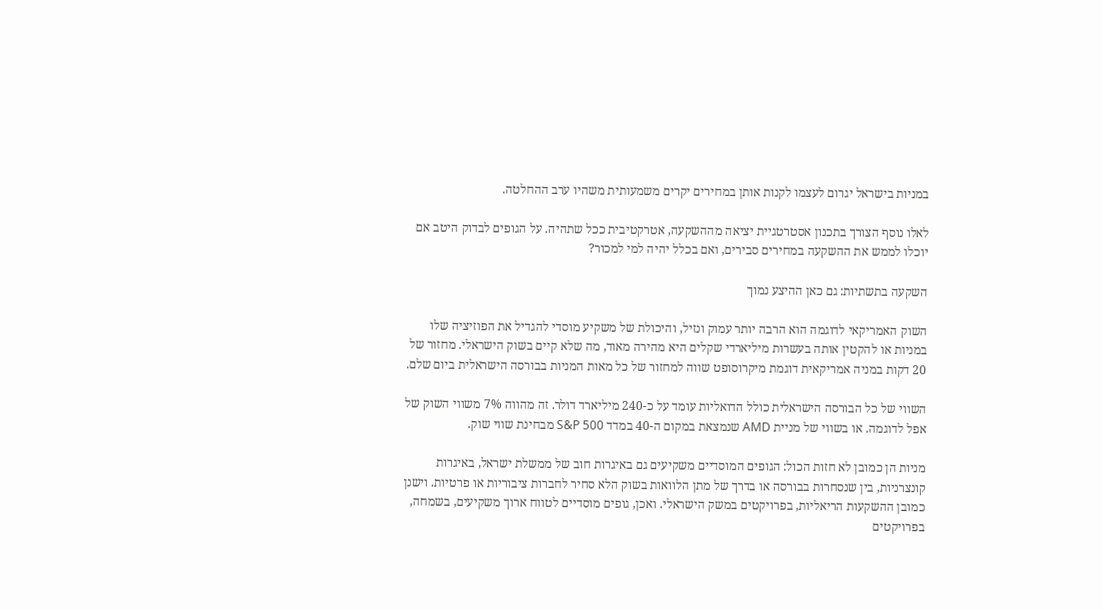במניות בישראל יגרום לעצמו לקנות אותן במחירים יקרים משמעותית משהיו ערב ההחלטה.

לאלו נוסף הצורך בתכנון אסטרטגיית יציאה מההשקעה, אטרקטיבית ככל שתהיה. על הגופים לבדוק היטב אם יוכלו לממש את ההשקעה במחירים סבירים, ואם בכלל יהיה למי למכור?

השקעה בתשתיות: גם כאן ההיצע נמוך

השוק האמריקאי לדוגמה הוא הרבה יותר עמוק ונזיל, והיכולת של משקיע מוסדי להגדיל את הפוזיציה שלו במניות או להקטין אותה בעשרות מיליארדי שקלים היא מהירה מאוד, מה שלא קיים בשוק הישראלי. מחזור של 20 דקות במניה אמריקאית דוגמת מיקרוסופט שווה למחזור של כל מאות המניות בבורסה הישראלית ביום שלם.

השווי של כל הבורסה הישראלית כולל הדואליות עומד על כ-240 מיליארד דולר. זה מהווה 7% משווי השוק של אפל לדוגמה. או בשווי של מניית AMD שנמצאת במקום ה-40 במדד S&P 500 מבחינת שווי שוק.

מניות הן כמובן לא חזות הכול: הגופים המוסדיים משקיעים גם באיגרות חוב של ממשלת ישראל, באיגרות קונצרניות, בין שנסחרות בבורסה או בדרך של מתן הלוואות בשוק הלא סחיר לחברות ציבוריות או פרטיות. וישנן כמובן ההשקעות הריאליות, בפרויקטים במשק הישראלי. ואכן, גופים מוסדיים לטווח ארוך משקיעים, בשמחה, בפרויקטים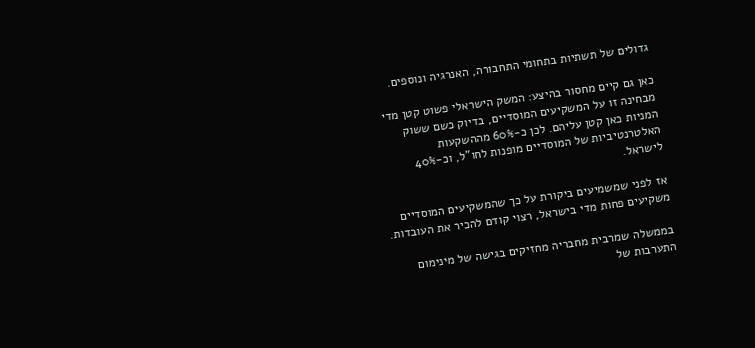גדולים של תשתיות בתחומי התחבורה, האנרגיה ונוספים.

כאן גם קיים מחסור בהיצע: המשק הישראלי פשוט קטן מדי מבחינה זו על המשקיעים המוסדיים, בדיוק כשם ששוק המניות כאן קטן עליהם. לכן כ-60% מההשקעות האלטרנטיביות של המוסדיים מופנות לחו"ל, וכ-40% לישראל.

אז לפני שמשמיעים ביקורת על כך שהמשקיעים המוסדיים משקיעים פחות מדי בישראל, רצוי קודם להכיר את העובדות.

בממשלה שמרבית מחבריה מחזיקים בגישה של מינימום התערבות של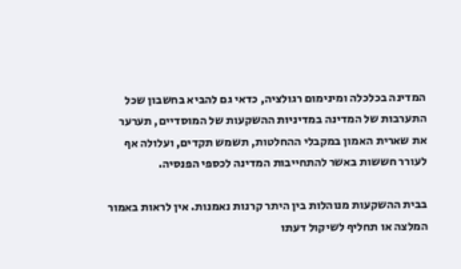המדינה בכלכלה ומינימום רגולציה, כדאי גם להביא בחשבון שכל התערבות של המדינה במדיניות ההשקעות של המוסדיים, תערער את שארית האמון במקבלי ההחלטות, תשמש תקדים, ועלולה אף לעורר חששות באשר להתחייבות המדינה לכספי הפנסיה.

בבית ההשקעות מנוהלות בין היתר קרנות נאמנות. אין לראות באמור המלצה או תחליף לשיקול דעתו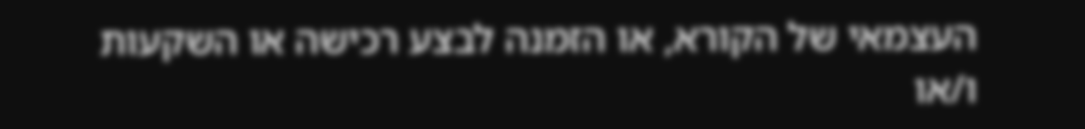העצמאי של הקורא, או הזמנה לבצע רכישה או השקעות ו/או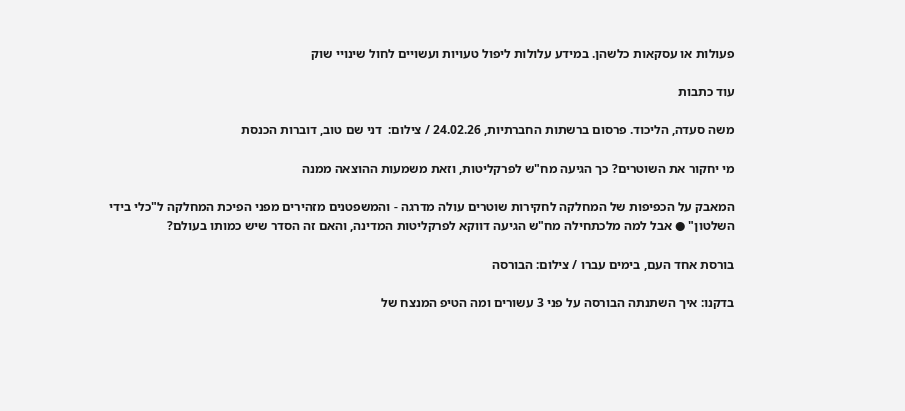פעולות או עסקאות כלשהן. במידע עלולות ליפול טעויות ועשויים לחול שינויי שוק

עוד כתבות

משה סעדה, הליכוד. פרסום ברשתות החברתיות, 24.02.26 / צילום:  דני שם טוב, דוברות הכנסת

מי יחקור את השוטרים? כך הגיעה מח"ש לפרקליטות, וזאת משמעות ההוצאה ממנה

המאבק על הכפיפות של המחלקה לחקירות שוטרים עולה מדרגה - והמשפטנים מזהירים מפני הפיכת המחלקה ל"כלי בידי השלטון" ● אבל למה מלכתחילה מח"ש הגיעה דווקא לפרקליטות המדינה, והאם זה הסדר שיש כמותו בעולם?

בורסת אחד העם, בימים עברו / צילום: הבורסה

בדקנו: איך השתנתה הבורסה על פני 3 עשורים ומה הטיפ המנצח של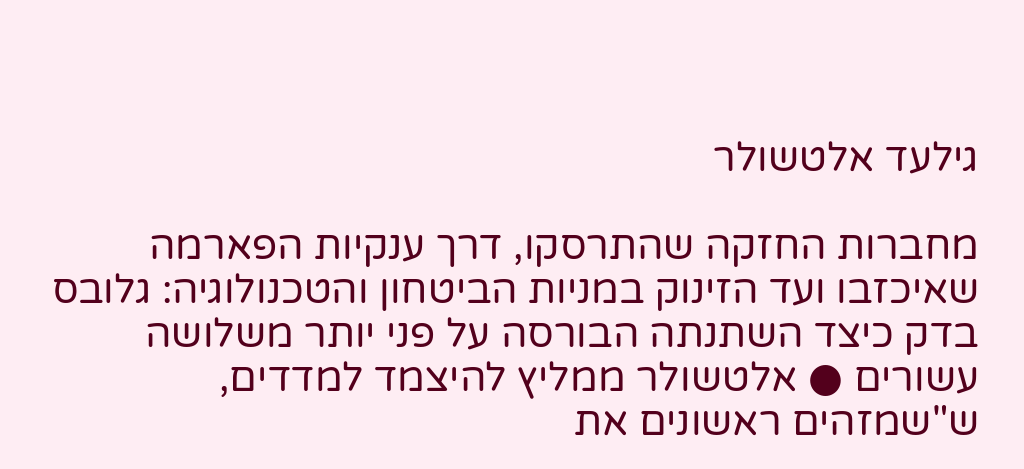גילעד אלטשולר

מחברות החזקה שהתרסקו, דרך ענקיות הפארמה שאיכזבו ועד הזינוק במניות הביטחון והטכנולוגיה: גלובס בדק כיצד השתנתה הבורסה על פני יותר משלושה עשורים ● אלטשולר ממליץ להיצמד למדדים, ש"שמזהים ראשונים את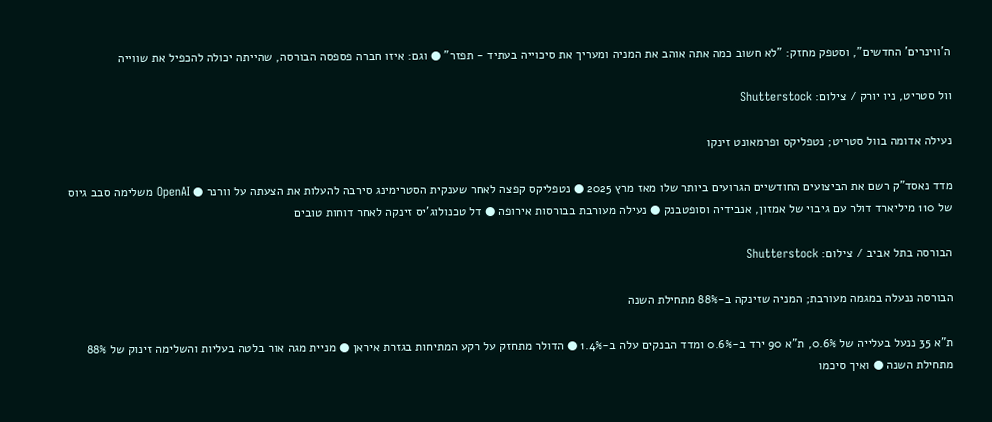ה'ווינרים' החדשים", וסטפק מחזק: "לא חשוב כמה אתה אוהב את המניה ומעריך את סיכוייה בעתיד - תפזר" ● וגם: איזו חברה פספסה הבורסה, שהייתה יכולה להכפיל את שווייה

וול סטריט, ניו יורק / צילום: Shutterstock

נעילה אדומה בוול סטריט; נטפליקס ופרמאונט זינקו

מדד נאסד"ק רשם את הביצועים החודשיים הגרועים ביותר שלו מאז מרץ 2025 ● נטפליקס קפצה לאחר שענקית הסטרימינג סירבה להעלות את הצעתה על וורנר ● OpenAI משלימה סבב גיוס של 110 מיליארד דולר עם גיבוי של אמזון, אנבידיה וסופטבנק ● נעילה מעורבת בבורסות אירופה ● דל טכנולוג'יס זינקה לאחר דוחות טובים

הבורסה בתל אביב / צילום: Shutterstock

הבורסה ננעלה במגמה מעורבת; המניה שזינקה ב-88% מתחילת השנה

ת"א 35 ננעל בעלייה של 0.6%, ת"א 90 ירד ב-0.6% ומדד הבנקים עלה ב-1.4% ● הדולר מתחזק על רקע המתיחות בגזרת איראן ● מניית מגה אור בלטה בעליות והשלימה זינוק של 88% מתחילת השנה ● ואיך סיכמו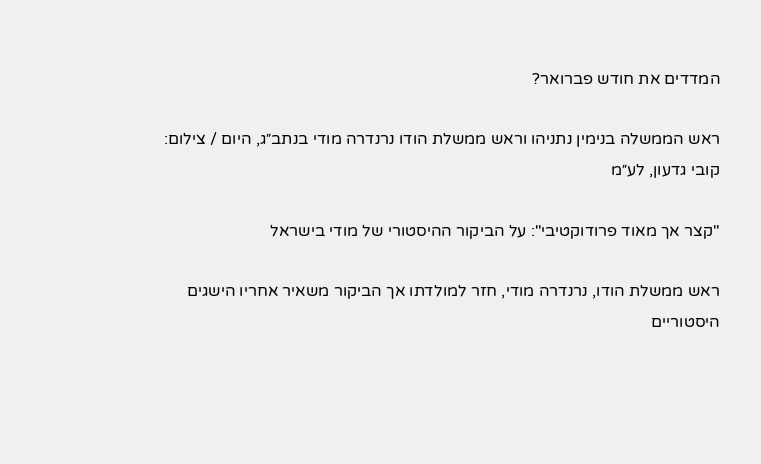המדדים את חודש פברואר?

ראש הממשלה בנימין נתניהו וראש ממשלת הודו נרנדרה מודי בנתב״ג, היום / צילום: קובי גדעון, לע״מ

"קצר אך מאוד פרודוקטיבי": על הביקור ההיסטורי של מודי בישראל

ראש ממשלת הודו, נרנדרה מודי, חזר למולדתו אך הביקור משאיר אחריו הישגים היסטוריים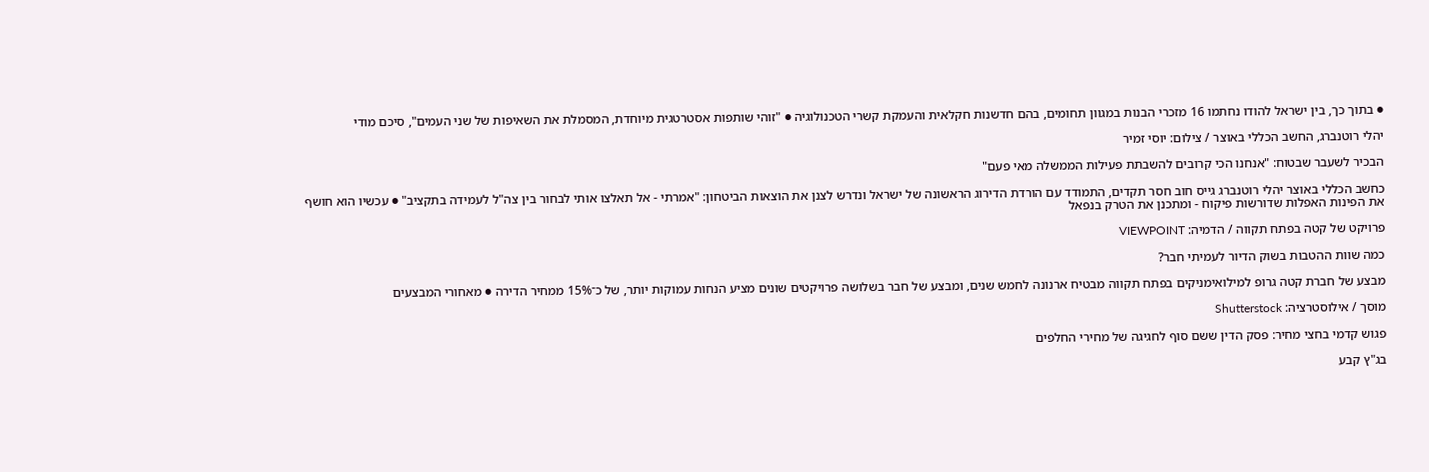● בתוך כך, בין ישראל להודו נחתמו 16 מזכרי הבנות במגוון תחומים, בהם חדשנות חקלאית והעמקת קשרי הטכנולוגיה ● "זוהי שותפות אסטרטגית מיוחדת, המסמלת את השאיפות של שני העמים", סיכם מודי

יהלי רוטנברג, החשב הכללי באוצר / צילום: יוסי זמיר

הבכיר לשעבר שבטוח: "אנחנו הכי קרובים להשבתת פעילות הממשלה מאי פעם"

כחשב הכללי באוצר יהלי רוטנברג גייס חוב חסר תקדים, התמודד עם הורדת הדירוג הראשונה של ישראל ונדרש לצנן את הוצאות הביטחון: "אמרתי - אל תאלצו אותי לבחור בין צה"ל לעמידה בתקציב" ● עכשיו הוא חושף את הפינות האפלות שדורשות פיקוח - ומתכנן את הטרק בנפאל

פרויקט של קטה בפתח תקווה / הדמיה: VIEWPOINT

כמה שוות ההטבות בשוק הדיור לעמיתי חבר?

מבצע של חברת קטה גרופ למילואימניקים בפתח תקווה מבטיח ארנונה לחמש שנים, ומבצע של חבר בשלושה פרויקטים שונים מציע הנחות עמוקות יותר, של כ־15% ממחיר הדירה ● מאחורי המבצעים

מוסך / אילוסטרציה: Shutterstock

פגוש קדמי בחצי מחיר: פסק הדין ששם סוף לחגיגה של מחירי החלפים

בג"ץ קבע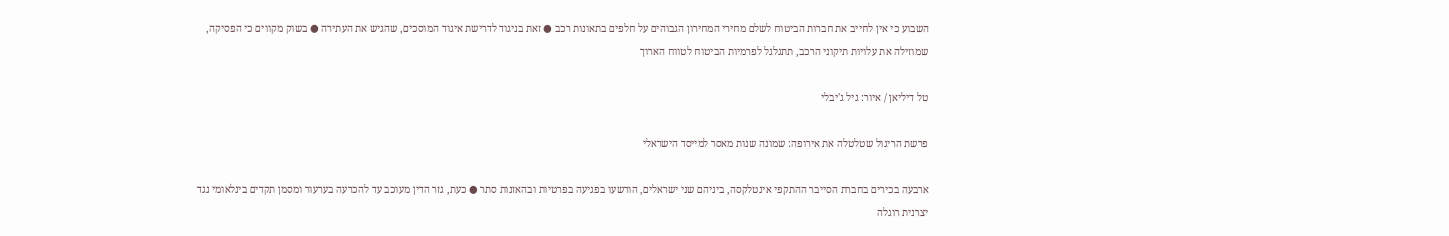השבוע כי אין לחייב את חברות הביטוח לשלם מחירי המחירון הגבוהים על חלפים בתאונות רכב ● זאת בניגוד לדרישת איגוד המוסכים, שהגיש את העתירה ● בשוק מקווים כי הפסיקה, שמוזילה את עלויות תיקוני הרכב, תתגלגל לפרמיות הביטוח לטווח הארוך

טל דיליאן / איור: גיל ג'יבלי

פרשת הריגול שטלטלה את אירופה: שמונה שנות מאסר למייסד הישראלי

ארבעה בכירים בחברת הסייבר ההתקפי אינטלקסה, ביניהם שני ישראלים, הורשעו בפגיעה בפרטיות ובהאזנות סתר ● כעת, גזר הדין מעוכב עד להכרעה בערעור ומסמן תקדים בינלאומי נגד יצרנית רוגלה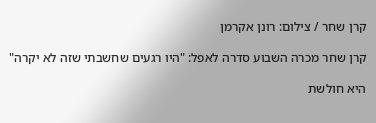קרן שחר / צילום: רונן אקרמן

קרן שחר מכרה השבוע סדרה לאפל: "היו רגעים שחשבתי שזה לא יקרה"

היא חולשת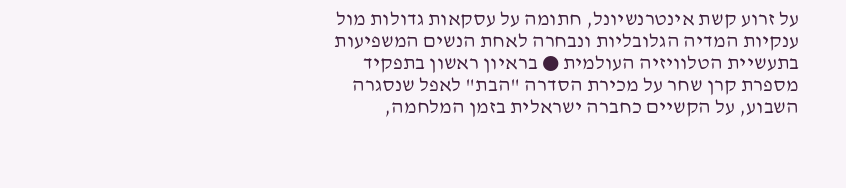על זרוע קשת אינטרנשיונל, חתומה על עסקאות גדולות מול ענקיות המדיה הגלובליות ונבחרה לאחת הנשים המשפיעות בתעשיית הטלוויזיה העולמית ● בראיון ראשון בתפקיד מספרת קרן שחר על מכירת הסדרה "הבת" לאפל שנסגרה השבוע, על הקשיים כחברה ישראלית בזמן המלחמה,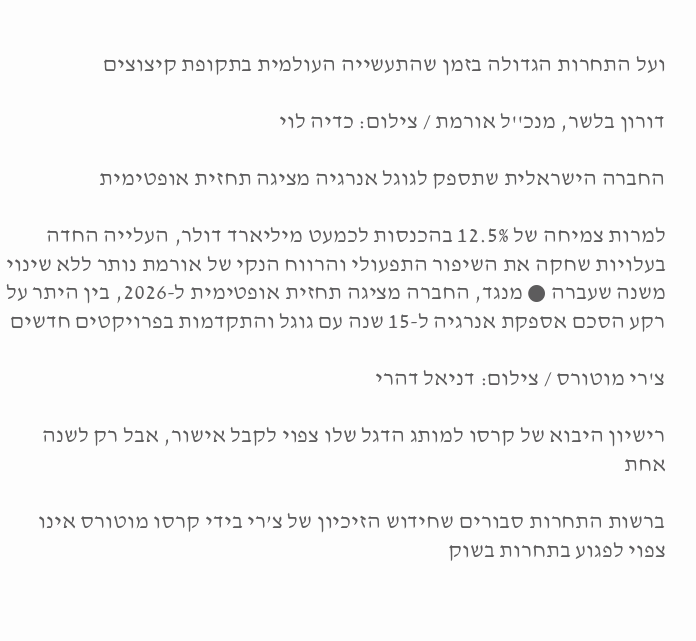ועל התחרות הגדולה בזמן שהתעשייה העולמית בתקופת קיצוצים

דורון בלשר, מנכ''ל אורמת / צילום: כדיה לוי

החברה הישראלית שתספק לגוגל אנרגיה מציגה תחזית אופטימית

למרות צמיחה של 12.5% בהכנסות לכמעט מיליארד דולר, העלייה החדה בעלויות שחקה את השיפור התפעולי והרווח הנקי של אורמת נותר ללא שינוי משנה שעברה ● מנגד, החברה מציגה תחזית אופטימית ל-2026, בין היתר על רקע הסכם אספקת אנרגיה ל-15 שנה עם גוגל והתקדמות בפרויקטים חדשים

צ'רי מוטורס / צילום: דניאל דהרי

רישיון היבוא של קרסו למותג הדגל שלו צפוי לקבל אישור, אבל רק לשנה אחת

ברשות התחרות סבורים שחידוש הזיכיון של צ’רי בידי קרסו מוטורס אינו צפוי לפגוע בתחרות בשוק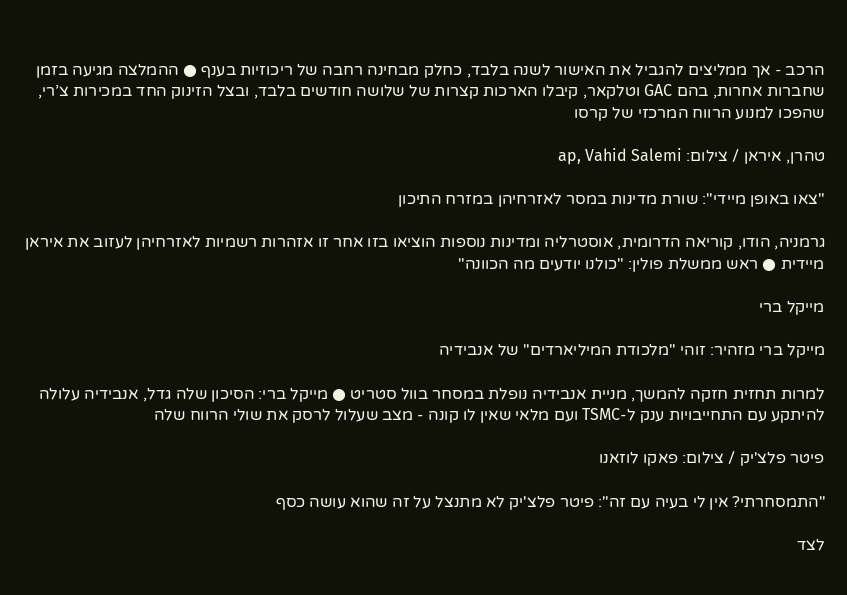הרכב - אך ממליצים להגביל את האישור לשנה בלבד, כחלק מבחינה רחבה של ריכוזיות בענף ● ההמלצה מגיעה בזמן שחברות אחרות, בהם GAC וטלקאר, קיבלו הארכות קצרות של שלושה חודשים בלבד, ובצל הזינוק החד במכירות צ’רי, שהפכו למנוע הרווח המרכזי של קרסו

טהרן, איראן / צילום: ap, Vahid Salemi

"צאו באופן מיידי": שורת מדינות במסר לאזרחיהן במזרח התיכון

גרמניה, הודו, קוריאה הדרומית, אוסטרליה ומדינות נוספות הוציאו בזו אחר זו אזהרות רשמיות לאזרחיהן לעזוב את איראן מיידית ● ראש ממשלת פולין: "כולנו יודעים מה הכוונה"

מייקל ברי

מייקל ברי מזהיר: זוהי "מלכודת המיליארדים" של אנבידיה

למרות תחזית חזקה להמשך, מניית אנבידיה נופלת במסחר בוול סטריט ● מייקל ברי: הסיכון שלה גדל, אנבידיה עלולה להיתקע עם התחייבויות ענק ל-TSMC ועם מלאי שאין לו קונה - מצב שעלול לרסק את שולי הרווח שלה

פיטר פלצ'יק / צילום: פאקו לוזאנו

"התמסחרתי? אין לי בעיה עם זה": פיטר פלצ'יק לא מתנצל על זה שהוא עושה כסף

לצד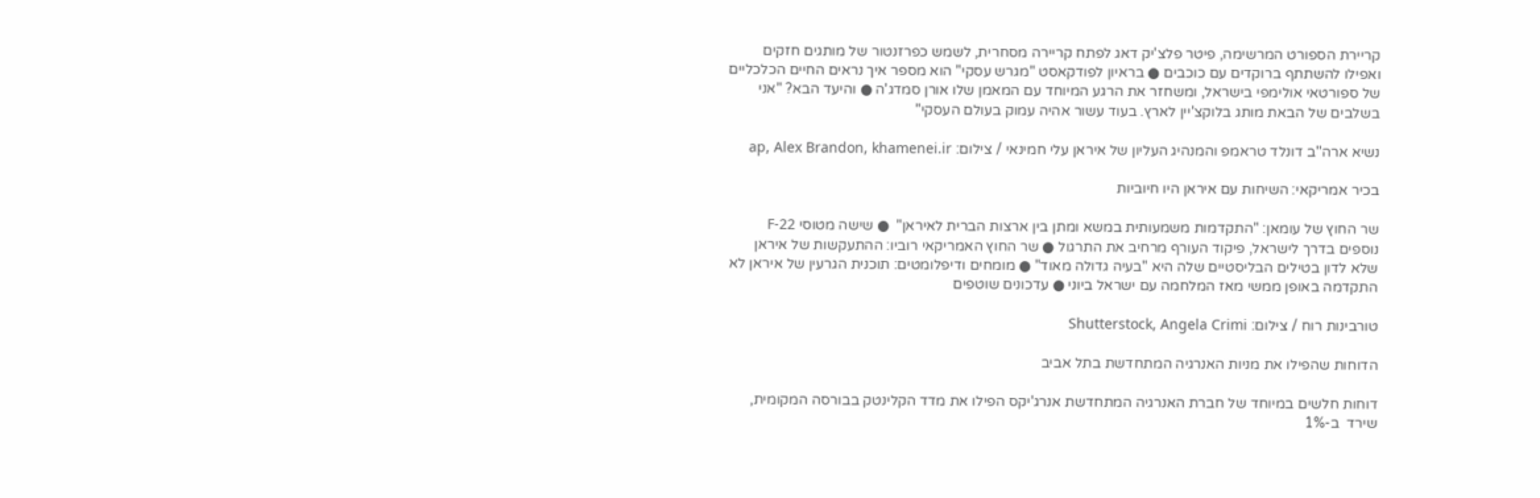קריירת הספורט המרשימה, פיטר פלצ'יק דאג לפתח קריירה מסחרית, לשמש כפרזנטור של מותגים חזקים ואפילו להשתתף ברוקדים עם כוכבים ● בראיון לפודקאסט "מגרש עסקי" הוא מספר איך נראים החיים הכלכליים של ספורטאי אולימפי בישראל, ומשחזר את הרגע המיוחד עם המאמן שלו אורן סמדג'ה ● והיעד הבא? "אני בשלבים של הבאת מותג בלוקצ'יין לארץ. בעוד עשור אהיה עמוק בעולם העסקי"

נשיא ארה''ב דונלד טראמפ והמנהיג העליון של איראן עלי חמינאי / צילום: ap, Alex Brandon, khamenei.ir

בכיר אמריקאי: השיחות עם איראן היו חיוביות

שר החוץ של עומאן: "התקדמות משמעותית במשא ומתן בין ארצות הברית לאיראן"  ● שישה מטוסי F-22 נוספים בדרך לישראל, פיקוד העורף מרחיב את התרגול ● שר החוץ האמריקאי רוביו: ההתעקשות של איראן שלא לדון בטילים הבליסטיים שלה היא "בעיה גדולה מאוד" ● מומחים ודיפלומטים: תוכנית הגרעין של איראן לא התקדמה באופן ממשי מאז המלחמה עם ישראל ביוני ● עדכונים שוטפים

טורבינות רוח / צילום: Shutterstock, Angela Crimi

הדוחות שהפילו את מניות האנרגיה המתחדשת בתל אביב

דוחות חלשים במיוחד של חברת האנרגיה המתחדשת אנרג'יקס הפילו את מדד הקלינטק בבורסה המקומית, שירד  ב-1%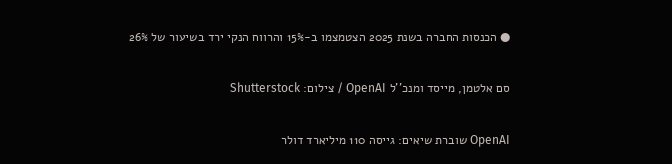● הכנסות החברה בשנת 2025 הצטמצמו ב-15% והרווח הנקי ירד בשיעור של 26%

סם אלטמן, מייסד ומנכ''ל OpenAI / צילום: Shutterstock

OpenAI שוברת שיאים: גייסה 110 מיליארד דולר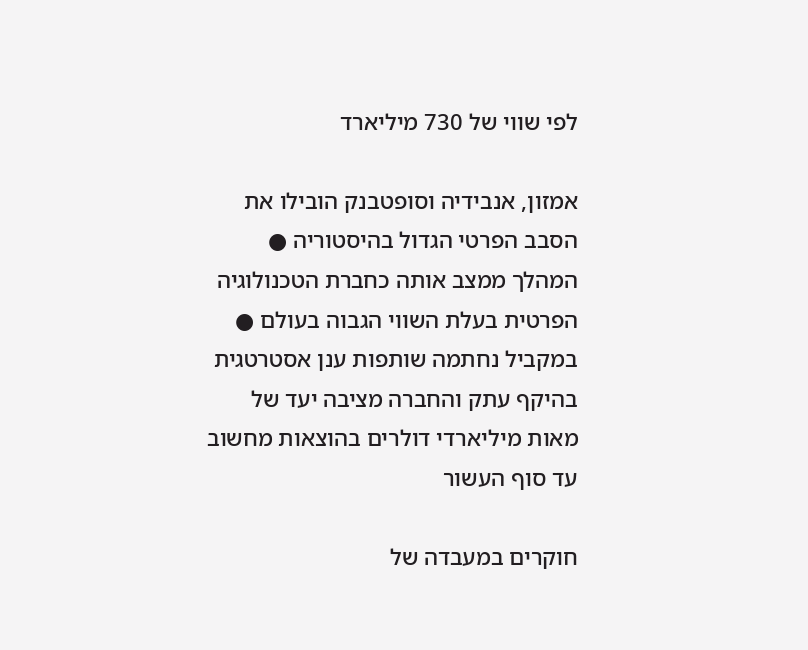לפי שווי של 730 מיליארד

אמזון, אנבידיה וסופטבנק הובילו את הסבב הפרטי הגדול בהיסטוריה ● המהלך ממצב אותה כחברת הטכנולוגיה הפרטית בעלת השווי הגבוה בעולם ● במקביל נחתמה שותפות ענן אסטרטגית בהיקף עתק והחברה מציבה יעד של מאות מיליארדי דולרים בהוצאות מחשוב עד סוף העשור

חוקרים במעבדה של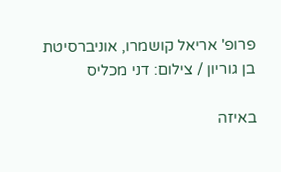פרופ' אריאל קושמרו, אוניברסיטת בן גוריון / צילום: דני מכליס

באיזה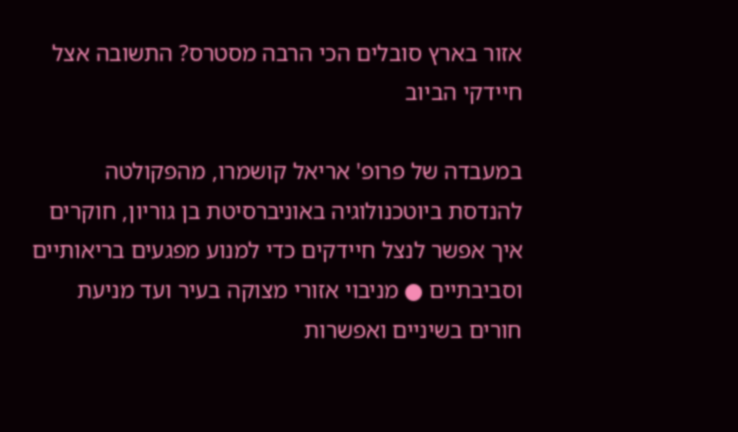אזור בארץ סובלים הכי הרבה מסטרס? התשובה אצל חיידקי הביוב

במעבדה של פרופ' אריאל קושמרו, מהפקולטה להנדסת ביוטכנולוגיה באוניברסיטת בן גוריון, חוקרים איך אפשר לנצל חיידקים כדי למנוע מפגעים בריאותיים וסביבתיים ● מניבוי אזורי מצוקה בעיר ועד מניעת חורים בשיניים ואפשרות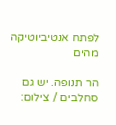לפתח אנטיביוטיקה מהים

הר תנופה. יש גם סחלבים / צילום: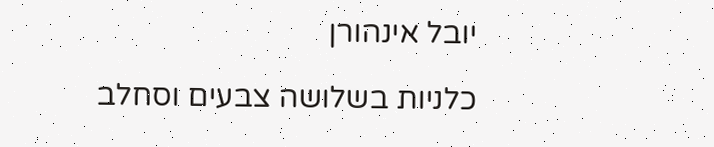יובל אינהורן

כלניות בשלושה צבעים וסחלב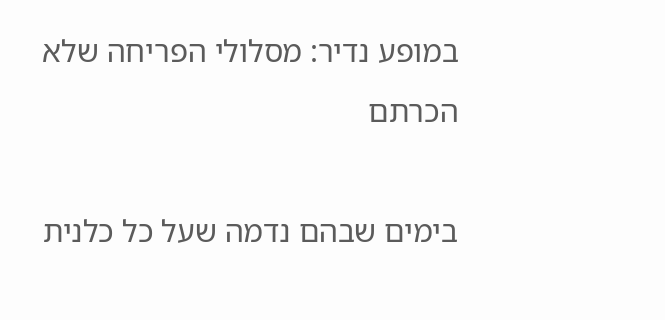במופע נדיר: מסלולי הפריחה שלא הכרתם

בימים שבהם נדמה שעל כל כלנית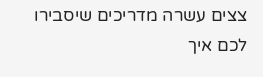צצים עשרה מדריכים שיסבירו לכם איך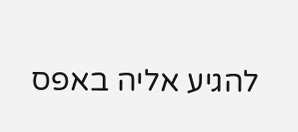להגיע אליה באפס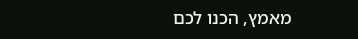מאמץ, הכנו לכם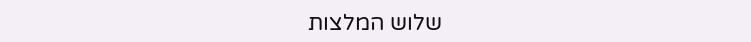שלוש המלצות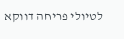לטיולי פריחה דווקא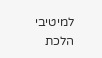למיטיבי הלכת